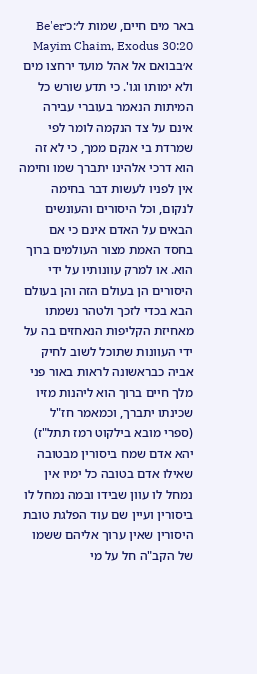באר מים חיים, שמות ל׳:כ׳Be'er Mayim Chaim, Exodus 30:20
א׳בבואם אל אהל מועד ירחצו מים ולא ימותו וגו'. כי תדע שורש כל המיתות הנאמר בעוברי עבירה אינם על צד הנקמה לומר לפי שמרדת בי אנקם ממך, כי לא זה הוא דרכי אלהינו יתברך שמו וחימה אין לפניו לעשות דבר בחימה לנקום, וכל היסורים והעונשים הבאים על האדם אינם כי אם בחסד האמת מצור העולמים ברוך הוא. או למרק עוונותיו על ידי היסורים הן בעולם הזה והן בעולם הבא בכדי לזכך ולטהר נשמתו מאחיזת הקליפות הנאחזים בה על ידי העוונות שתוכל לשוב לחיק אביה כבראשונה לראות באור פני מלך חיים ברוך הוא ליהנות מזיו שכינתו יתברך, וכמאמר חז"ל (ספרי מובא בילקוט רמז תתל"ז) יהא אדם שמח ביסורין מבטובה שאילו אדם בטובה כל ימיו אין נמחל לו עוון שבידו ובמה נמחל לו ביסורין ועיין שם עוד הפלגת טובת היסורין שאין ערוך אליהם ששמו של הקב"ה חל על מי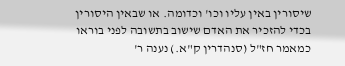שיסורין באין עליו וכו' וכדומה. או שבאין היסורין בכדי להזכיר את האדם שישוב בתשובה לפני בוראו כמאמר חז"ל (סנהדרין ק"א.) נענה ר'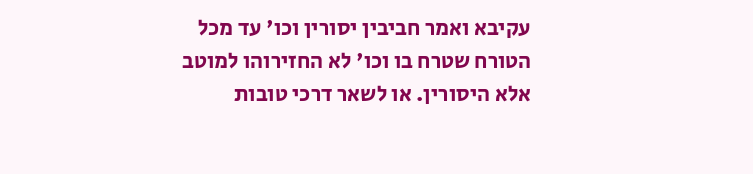עקיבא ואמר חביבין יסורין וכו' עד מכל הטורח שטרח בו וכו' לא החזירוהו למוטב אלא היסורין. או לשאר דרכי טובות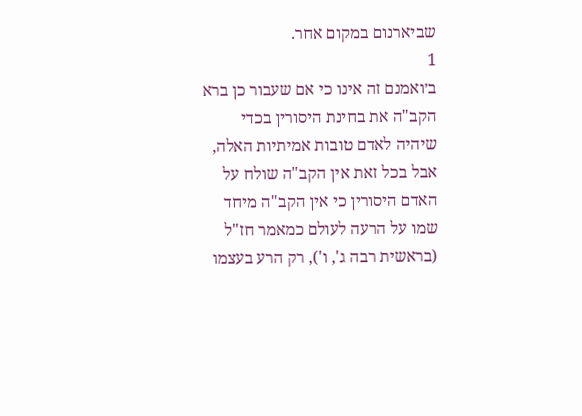שביארנום במקום אחר.
1
ב׳ואמנם זה אינו כי אם שעבור כן ברא הקב"ה את בחינת היסורין בכדי שיהיה לאדם טובות אמיתיות האלה, אבל בכל זאת אין הקב"ה שולח על האדם היסורין כי אין הקב"ה מיחד שמו על הרעה לעולם כמאמר חז"ל (בראשית רבה ג', ו'), רק הרע בעצמו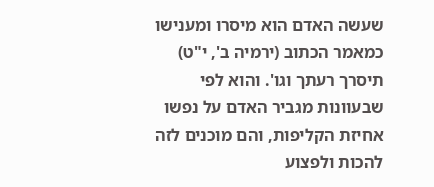שעשה האדם הוא מיסרו ומענישו כמאמר הכתוב (ירמיה ב', י"ט) תיסרך רעתך וגו'. והוא לפי שבעוונות מגביר האדם על נפשו אחיזת הקליפות, והם מוכנים לזה להכות ולפצוע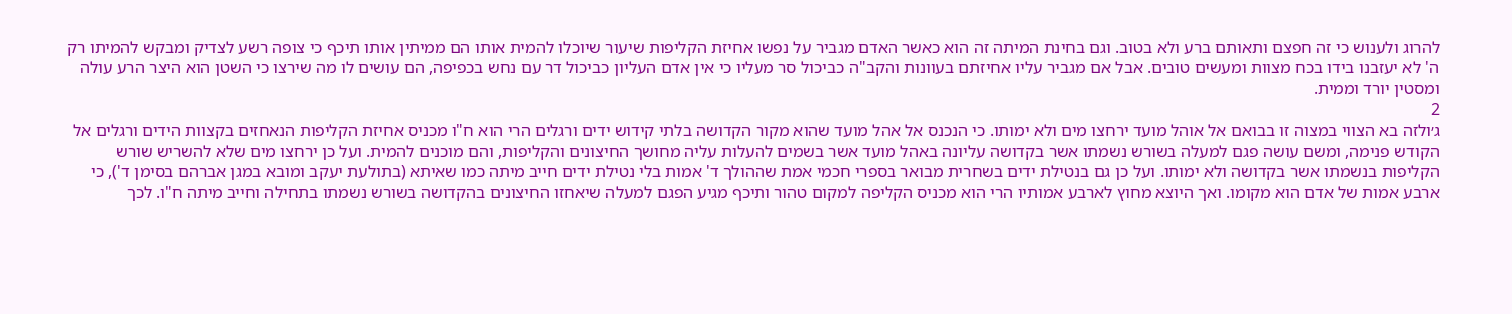להרוג ולענוש כי זה חפצם ותאותם ברע ולא בטוב. וגם בחינת המיתה זה הוא כאשר האדם מגביר על נפשו אחיזת הקליפות שיעור שיוכלו להמית אותו הם ממיתין אותו תיכף כי צופה רשע לצדיק ומבקש להמיתו רק ה' לא יעזבנו בידו בכח מצוות ומעשים טובים. אבל אם מגביר עליו אחיזתם בעוונות והקב"ה כביכול סר מעליו כי אין אדם העליון כביכול דר עם נחש בכפיפה, הם עושים לו מה שירצו כי השטן הוא היצר הרע עולה ומסטין יורד וממית.
2
ג׳ולזה בא הצווי במצוה זו בבואם אל אוהל מועד ירחצו מים ולא ימותו. כי הנכנס אל אהל מועד שהוא מקור הקדושה בלתי קידוש ידים ורגלים הרי הוא ח"ו מכניס אחיזת הקליפות הנאחזים בקצוות הידים ורגלים אל הקודש פנימה, ומשם עושה פגם למעלה בשורש נשמתו אשר בקדושה עליונה באהל מועד אשר בשמים להעלות עליה מחושך החיצונים והקליפות, והם מוכנים להמית. ועל כן ירחצו מים שלא להשריש שורש הקליפות בנשמתו אשר בקדושה ולא ימותו. ועל כן גם בנטילת ידים בשחרית מבואר בספרי חכמי אמת שההולך ד' אמות בלי נטילת ידים חייב מיתה כמו שאיתא (בתולעת יעקב ומובא במגן אברהם בסימן ד'), כי ארבע אמות של אדם הוא מקומו. ואך היוצא מחוץ לארבע אמותיו הרי הוא מכניס הקליפה למקום טהור ותיכף מגיע הפגם למעלה שיאחזו החיצונים בהקדושה בשורש נשמתו בתחילה וחייב מיתה ח"ו. לכך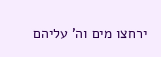ירחצו מים וה' עליהם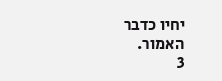יחיו כדבר האמור.
3